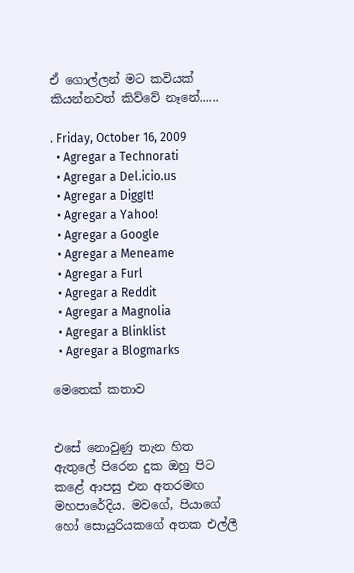ඒ ගොල්ලන් මට කවියක් කියන්නවත් කිව්වේ නෑනේ......

. Friday, October 16, 2009
  • Agregar a Technorati
  • Agregar a Del.icio.us
  • Agregar a DiggIt!
  • Agregar a Yahoo!
  • Agregar a Google
  • Agregar a Meneame
  • Agregar a Furl
  • Agregar a Reddit
  • Agregar a Magnolia
  • Agregar a Blinklist
  • Agregar a Blogmarks

මෙතෙක් කතාව


එසේ නොවුණු තැන හිත ඇතුලේ පිරෙන දුක ඔහු පිට කළේ ආපසු එන අතරමඟ මහපාරේදිය. මවගේ, පියාගේ හෝ සොයුරියකගේ අතක එල්ලී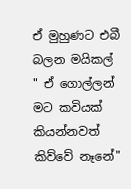ඒ මුහුණට එබී බලන මයිකල් " ඒ ගොල්ලන් මට කවියක් කියන්නවත් කිව්වේ නෑනේ"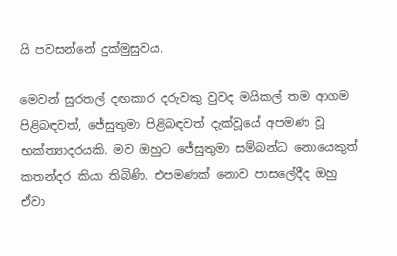යි පවසන්නේ දුක්මුසුවය.

මෙවන් සුරතල් දඟකාර දරුවකු වුවද මයිකල් තම ආගම පිළිබඳවත්, ජේසුතුමා පිළිබඳවත් දැක්වූයේ අපමණ වූ භක්ත්‍යාදරයකි. මව ඔහුට ජේසුතුමා සම්බන්ධ නොයෙකුත් කතන්දර කියා තිබිණි. එපමණක් නොව පාසලේදීද ඔහු ඒවා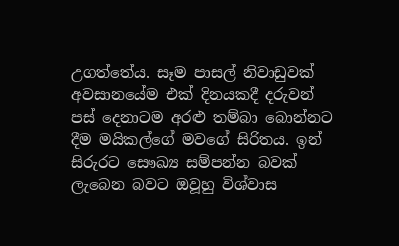උගත්තේය. සෑම පාසල් නිවාඩුවක් අවසානයේම එක් දිනයකදී දරුවන් පස් දෙනාටම අරළු තම්බා බොන්නට දීම මයිකල්ගේ මවගේ සිරිතය. ඉන් සිරුරට සෞඛ්‍ය සම්පන්න බවක් ලැබෙන බවට ඔවූහු විශ්වාස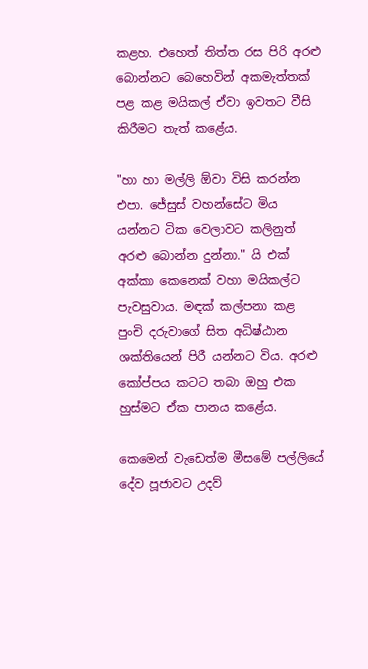කළහ. එහෙත් තිත්ත රස පිරි අරළු බොන්නට බෙහෙවින් අකමැත්තක් පළ කළ මයිකල් ඒවා ඉවතට වීසි කිරීමට තැත් කළේය.

"හා හා මල්ලි ඕවා විසි කරන්න එපා. ජේසුස් වහන්සේට මිය යන්නට ටික වෙලාවට කලිනුත් අරළු බොන්න දුන්නා." යි එක් අක්කා කෙනෙක් වහා මයිකල්ට පැවසුවාය. මඳක් කල්පනා කළ පුංචි දරුවාගේ සිත අධිෂ්ඨාන ශක්තියෙන් පිරී යන්නට විය. අරළු කෝප්පය කටට තබා ඔහු එක හුස්මට ඒක පානය කළේය.

කෙමෙන් වැඩෙත්ම මීසමේ පල්ලියේ දේව පූජාවට උදව්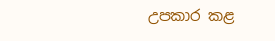උපකාර කළ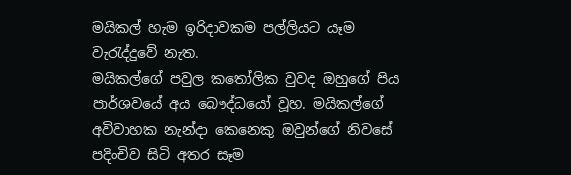මයිකල් හැම ඉරිදාවකම පල්ලියට යෑම වැරැද්දුවේ නැත.
මයිකල්ගේ පවුල කතෝලික වුවද ඔහුගේ පිය පාර්ශවයේ අය බෞද්ධයෝ වූහ. මයිකල්ගේ අවිවාහක නැන්දා කෙනෙකු ඔවුන්ගේ නිවසේ පදිංචිව සිටි අතර සෑම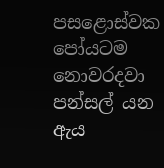පසළොස්වක පෝයටම නොවරදවා පන්සල් යන ඇය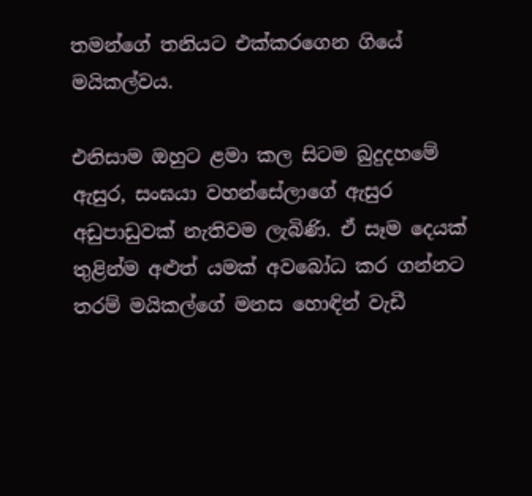තමන්ගේ තනියට එක්කරගෙන ගියේ මයිකල්වය.

එනිසාම ඔහුට ළමා කල සිටම බුදුදහමේ ඇසුර, සංඝයා වහන්සේලාගේ ඇසුර අඩුපාඩුවක් නැතිවම ලැබිණි. ඒ සෑම දෙයක් තුළින්ම අළුත් යමක් අවබෝධ කර ගන්නට තරම් මයිකල්ගේ මනස හොඳින් වැඩී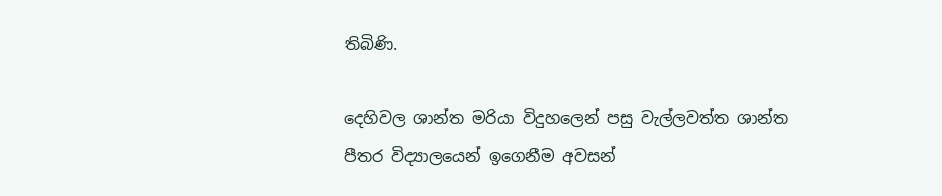තිබිණි.

දෙහිවල ශාන්ත මරියා විදුහලෙන් පසු වැල්ලවත්ත ශාන්ත පීතර විද්‍යාලයෙන් ඉගෙනීම අවසන්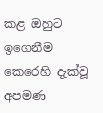කළ ඔහුට ඉගෙනීම කෙරෙහි දැක්වූ අපමණ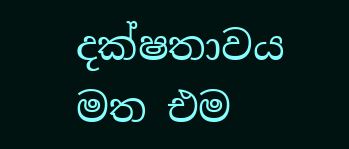දක්ෂතාවය මත එම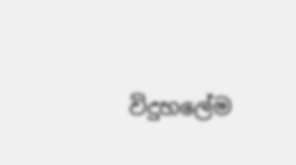විදුහලේම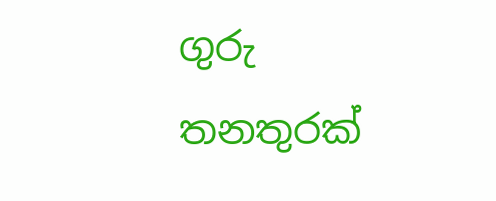ගුරු තනතුරක්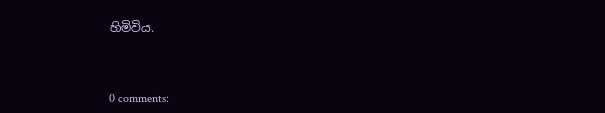හිමිවිය.



0 comments: